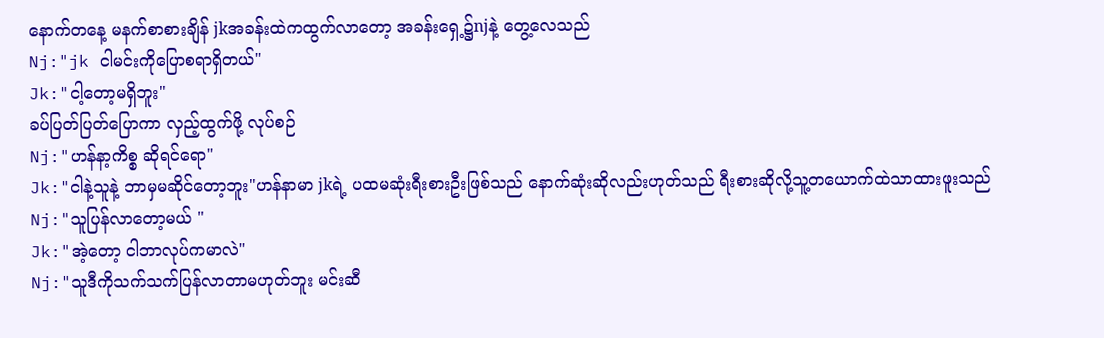နောက်တနေ့ မနက်စာစားချိန် jkအခန်းထဲကထွက်လာတော့ အခန်းရှေ့၌njနဲ့ တွေ့လေသည်
Nj:"jk ငါမင်းကိုပြောစရာရှိတယ်"
Jk:"ငါ့တော့မရှိဘူး"
ခပ်ပြတ်ပြတ်ပြောကာ လှည့်ထွက်ဖို့ လုပ်စဉ်
Nj:"ဟန်နာ့ကိစ္စ ဆိုရင်ရော"
Jk:"ငါနဲ့သူနဲ့ ဘာမှမဆိုင်တော့ဘူး"ဟန်နာမာ jkရဲ့ ပထမဆုံးရီးစားဦးဖြစ်သည် နောက်ဆုံးဆိုလည်းဟုတ်သည် ရီးစားဆိုလို့သူ့တယောက်ထဲသာထားဖူးသည်
Nj:"သူပြန်လာတော့မယ် "
Jk:"အဲ့တော့ ငါဘာလုပ်ကမာလဲ"
Nj:"သူဒီကိုသက်သက်ပြန်လာတာမဟုတ်ဘူး မင်းဆီ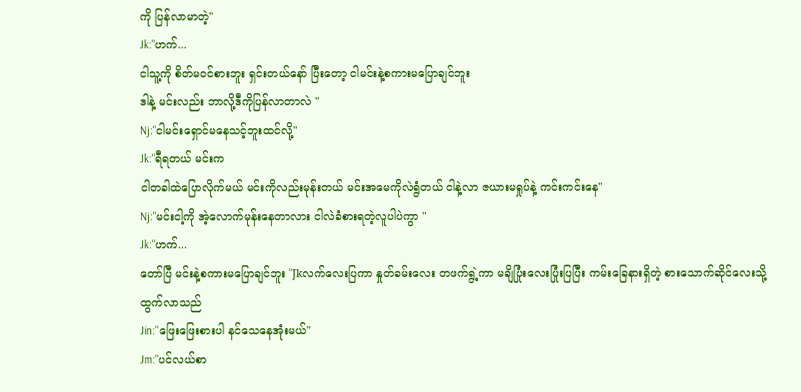ကို ပြန်လာမာတဲ့"
Jk:"ဟက်...
ငါသူ့ကို စိတ်မဝင်စားဘူး ရှင်းတယ်နော် ပြီးတော့ ငါမင်းနဲ့စကားမပြောချင်ဘူး
ဒါနဲ့ မင်းလည်း ဘာလို့ဒီကိုပြန်လာတာလဲ "
Nj:"ငါမင်းရှောင်မနေသင့်ဘူးထင်လို့"
Jk:"ရီရတယ် မင်းက
ငါတခါထဲပြောလိုက်မယ် မင်းကိုလည်းမုန်းတယ် မင်းအမေကိုလဲရွံတယ် ငါနဲ့လာ ဇယားမရှုပ်နဲ့ ကင်းကင်းနေ"
Nj:"မင်းငါ့ကို အဲ့လောက်မုန်းနေတာလား ငါလဲခံစားရတဲ့လူပါပဲကွာ "
Jk:"ဟက်...
တော်ပြီ မင်းနဲ့စကားမပြောချင်ဘူး "Jkလက်လေးပြကာ နှုတ်ခမ်းလေး တဖက်ရွဲ့ကာ မချိပြုံးလေးပြုံးပြပြီး ကမ်းခြေနားရှိတဲ့ စားသောက်ဆိုင်လေးသို့ ထွက်လာသည်
Jin:"ဖြေးဖြေးစားပါ နင်သေနေအုံးမယ်"
Jm:"ပင်လယ်စာ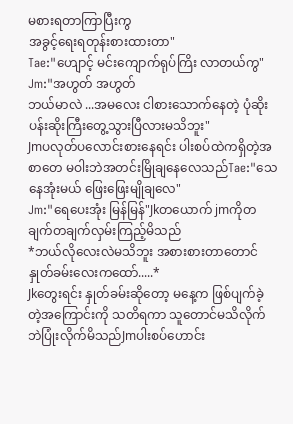မစားရတာကြာပြီးကွ
အခွင့်ရေးရတုန်းစားထားတာ"
Tae:"ဟျောင့် မင်းကျောက်ရုပ်ကြိး လာတယ်ကွ"
Jm:"အဟွတ် အဟွတ်
ဘယ်မာလဲ ...အမလေး ငါစားသောက်နေတဲ့ ပုံဆိုးပန်းဆိုးကြီးတွေ့သွားပြီလားမသိဘူး"
Jmပလုတ်ပလောင်းစားနေရင်း ပါးစပ်ထဲကရှိတဲ့အစာတေ မဝါးဘဲအတင်းမြိုချနေလေသည်Tae:"သေနေအုံးမယ် ဖြေးဖြေးမျိုချလေ"
Jm:"ရေပေးအုံး မြန်မြန်"Jkတယောက် jmကိုတချက်တချက်လှမ်းကြည့်မိသည်
*ဘယ်လိုလေးလဲမသိဘူး အစားစားတာတောင် နှုတ်ခမ်းလေးကထော်.....*
Jkတွေးရင်း နှုတ်ခမ်းဆိုတော့ မနေ့က ဖြစ်ပျက်ခဲ့တဲ့အကြောင်းကို သတိရကာ သူတောင်မသိလိုက်ဘဲပြုံးလိုက်မိသည်Jmပါးစပ်ဟောင်း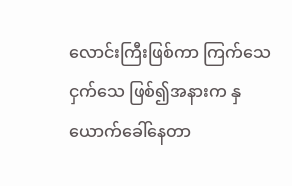လောင်းကြီးဖြစ်ကာ ကြက်သေ ငှက်သေ ဖြစ်၍အနားက နှယောက်ခေါ်နေတာ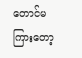တောင်မကြားတော့